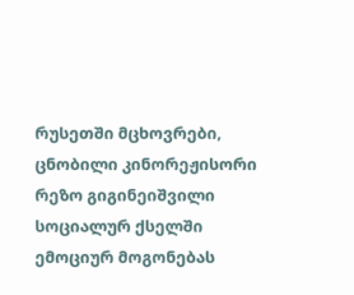რუსეთში მცხოვრები, ცნობილი კინორეჟისორი რეზო გიგინეიშვილი სოციალურ ქსელში ემოციურ მოგონებას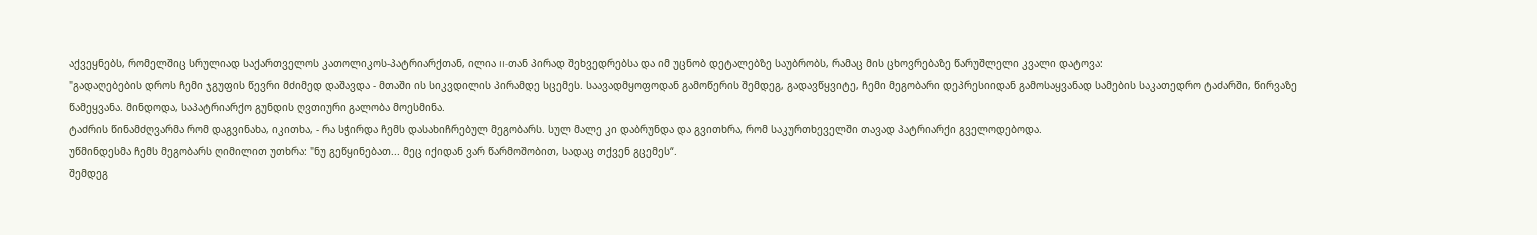აქვეყნებს, რომელშიც სრულიად საქართველოს კათოლიკოს-პატრიარქთან, ილია II-თან პირად შეხვედრებსა და იმ უცნობ დეტალებზე საუბრობს, რამაც მის ცხოვრებაზე წარუშლელი კვალი დატოვა:
"გადაღებების დროს ჩემი ჯგუფის წევრი მძიმედ დაშავდა - მთაში ის სიკვდილის პირამდე სცემეს. საავადმყოფოდან გამოწერის შემდეგ, გადავწყვიტე, ჩემი მეგობარი დეპრესიიდან გამოსაყვანად სამების საკათედრო ტაძარში, წირვაზე წამეყვანა. მინდოდა, საპატრიარქო გუნდის ღვთიური გალობა მოესმინა.
ტაძრის წინამძღვარმა რომ დაგვინახა, იკითხა, - რა სჭირდა ჩემს დასახიჩრებულ მეგობარს. სულ მალე კი დაბრუნდა და გვითხრა, რომ საკურთხეველში თავად პატრიარქი გველოდებოდა.
უწმინდესმა ჩემს მეგობარს ღიმილით უთხრა: "ნუ გეწყინებათ... მეც იქიდან ვარ წარმოშობით, სადაც თქვენ გცემეს“.
შემდეგ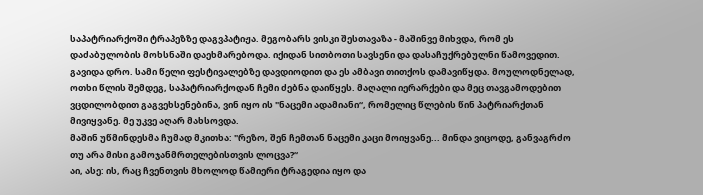საპატრიარქოში ტრაპეზზე დაგვპატიჟა. მეგობარს ვისკი შესთავაზა - მაშინვე მიხვდა, რომ ეს დაძაბულობის მოხსნაში დაეხმარებოდა. იქიდან სითბოთი სავსენი და დასაჩუქრებულნი წამოვედით.
გავიდა დრო. სამი წელი ფესტივალებზე დავდიოდით და ეს ამბავი თითქოს დამავიწყდა. მოულოდნელად, ოთხი წლის შემდეგ, საპატრიარქოდან ჩემი ძებნა დაიწყეს. მაღალი იერარქები და მეც თავგამოდებით ვცდილობდით გაგვეხსენებინა, ვინ იყო ის "ნაცემი ადამიანი“, რომელიც წლების წინ პატრიარქთან მივიყვანე. მე უკვე აღარ მახსოვდა.
მაშინ უწმინდესმა ჩუმად მკითხა: "რეზო, შენ ჩემთან ნაცემი კაცი მოიყვანე... მინდა ვიცოდე, განვაგრძო თუ არა მისი გამოჯანმრთელებისთვის ლოცვა?“
აი, ასე: ის, რაც ჩვენთვის მხოლოდ წამიერი ტრაგედია იყო და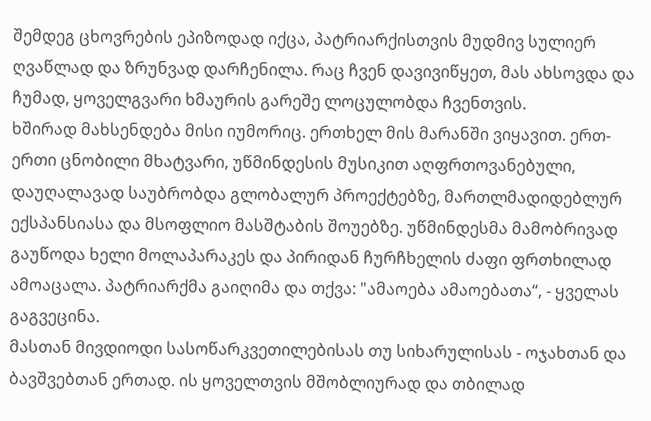შემდეგ ცხოვრების ეპიზოდად იქცა, პატრიარქისთვის მუდმივ სულიერ ღვაწლად და ზრუნვად დარჩენილა. რაც ჩვენ დავივიწყეთ, მას ახსოვდა და ჩუმად, ყოველგვარი ხმაურის გარეშე ლოცულობდა ჩვენთვის.
ხშირად მახსენდება მისი იუმორიც. ერთხელ მის მარანში ვიყავით. ერთ-ერთი ცნობილი მხატვარი, უწმინდესის მუსიკით აღფრთოვანებული, დაუღალავად საუბრობდა გლობალურ პროექტებზე, მართლმადიდებლურ ექსპანსიასა და მსოფლიო მასშტაბის შოუებზე. უწმინდესმა მამობრივად გაუწოდა ხელი მოლაპარაკეს და პირიდან ჩურჩხელის ძაფი ფრთხილად ამოაცალა. პატრიარქმა გაიღიმა და თქვა: "ამაოება ამაოებათა“, - ყველას გაგვეცინა.
მასთან მივდიოდი სასოწარკვეთილებისას თუ სიხარულისას - ოჯახთან და ბავშვებთან ერთად. ის ყოველთვის მშობლიურად და თბილად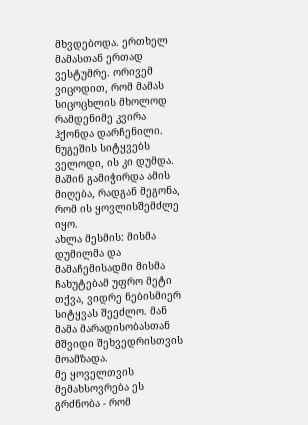მხვდებოდა. ერთხელ მამასთან ერთად ვესტუმრე. ორივემ ვიცოდით, რომ მამას სიცოცხლის მხოლოდ რამდენიმე კვირა ჰქონდა დარჩენილი. ნუგეშის სიტყვებს ველოდი, ის კი დუმდა. მაშინ გამიჭირდა ამის მიღება, რადგან მეგონა, რომ ის ყოვლისშემძლე იყო.
ახლა მესმის: მისმა დუმილმა და მამაჩემისადმი მისმა ჩახუტებამ უფრო მეტი თქვა, ვიდრე ნებისმიერ სიტყვას შეეძლო. მან მამა მარადისობასთან მშვიდი შეხვედრისთვის მოამზადა.
მე ყოველთვის მემახსოვრება ეს გრძნობა - რომ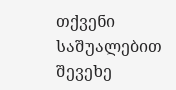თქვენი საშუალებით შევეხე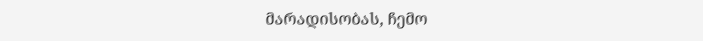მარადისობას, ჩემო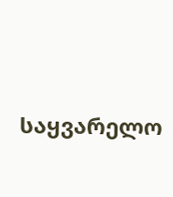საყვარელო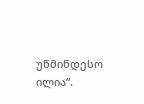უწმინდესო ილია“.